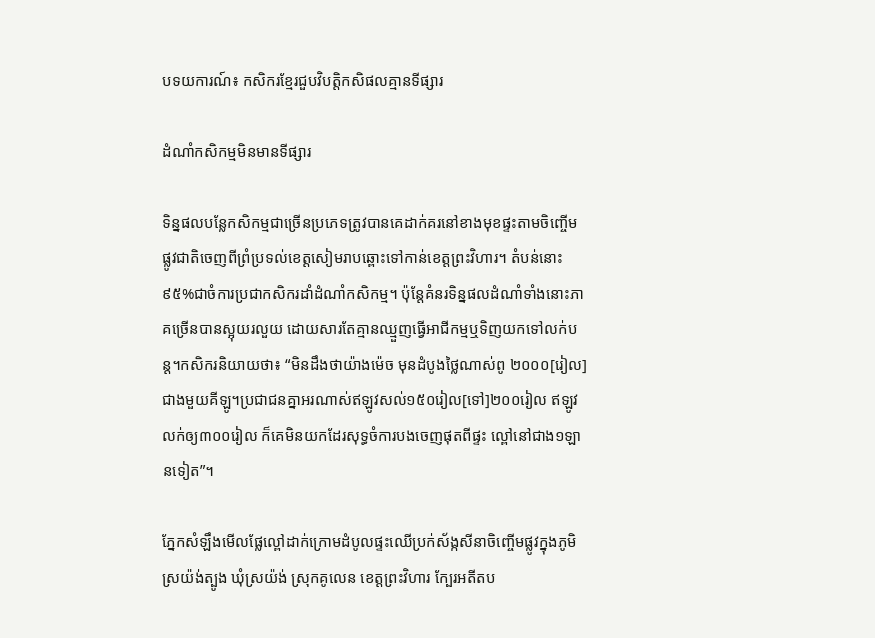បទយការណ៍៖ កសិករខ្មែរជួបវិបត្តិកសិផលគ្មានទីផ្សារ

ដំណាំកសិកម្មមិនមានទីផ្សារ

ទិន្នផលបន្លែកសិកម្មជាច្រើនប្រភេទត្រូវបានគេដាក់គរនៅខាងមុខផ្ទះតាមចិញ្ចើមផ្លូវជាតិចេញពីព្រំប្រទល់ខេត្ដសៀមរាបឆ្ពោះទៅកាន់ខេត្ដព្រះវិហារ។ តំបន់នោះ ៩៥%ជាចំការប្រជាកសិករដាំដំណាំកសិកម្ម។ ប៉ុន្ដែគំនរទិន្នផលដំណាំទាំងនោះភាគច្រើនបានស្អុយរលួយ ដោយសារតែគ្មានឈ្មួញធ្វើអាជីកម្មឬទិញយកទៅលក់បន្ដ។កសិករនិយាយថា៖ “មិនដឹងថាយ៉ាងម៉េច មុនដំបូងថ្លៃណាស់ពូ ២០០០[រៀល]ជាងមួយគីឡូ។ប្រជាជនគ្នាអរណាស់ឥឡូវសល់១៥០រៀល[ទៅ]២០០រៀល ឥឡូវលក់ឲ្យ៣០០រៀល ក៏គេមិនយកដែរសុទ្ធចំការបងចេញផុតពីផ្ទះ ល្ពៅនៅជាង១ឡានទៀត”។

ភ្នែកសំឡឹងមើលផ្លែល្ពៅដាក់ក្រោមដំបូលផ្ទះឈើប្រក់ស័ង្កសីនាចិញ្ចើមផ្លូវក្នុងភូមិស្រយ៉ង់ត្បូង ឃុំស្រយ៉ង់ ស្រុកគូលេន ខេត្ដព្រះវិហារ ក្បែរអតីតប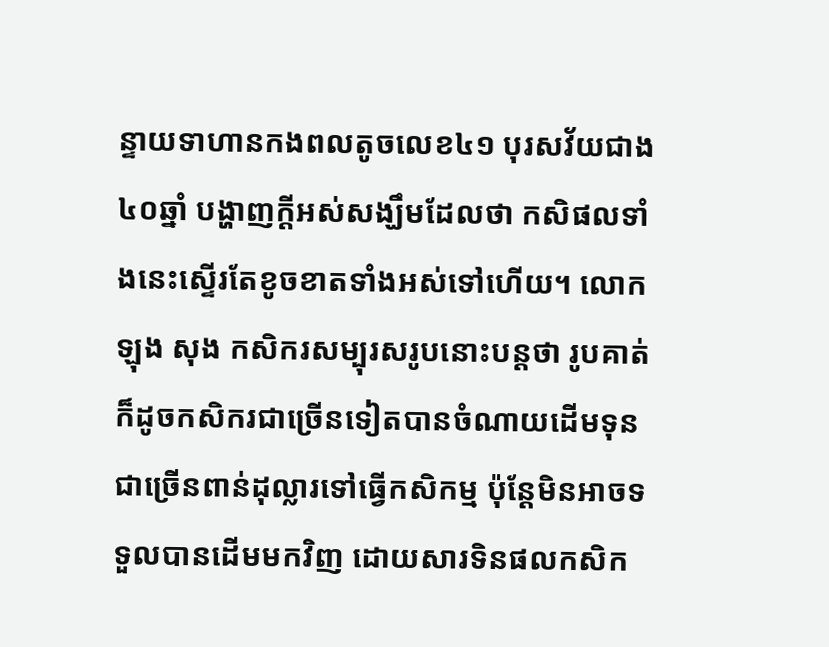ន្ទាយទាហានកងពលតូចលេខ៤១ បុរសវ័យជាង៤០ឆ្នាំ បង្ហាញក្ដីអស់សង្ឃឹមដែលថា កសិផលទាំងនេះស្ទើរតែខូចខាតទាំងអស់ទៅហើយ។ លោក ឡុង សុង កសិករសម្បុរសរូបនោះបន្ដថា រូបគាត់ក៏ដូចកសិករជាច្រើនទៀតបានចំណាយដើមទុនជាច្រើនពាន់ដុល្លារទៅធ្វើកសិកម្ម ប៉ុន្ដែមិនអាចទទួលបានដើមមកវិញ ដោយសារទិនផលកសិក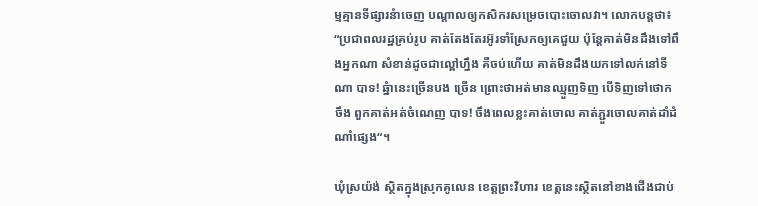ម្មគ្មានទីផ្សារនំាចេញ បណ្ដាលឲ្យកសិករសម្រេចបោះចោលវា។ លោកបន្ដថា៖ “ប្រជាពលរដ្ឋគ្រប់រូប គាត់តែងតែរអ៊ូរទាំស្រែកឲ្យគេជួយ ប៉ុន្ដែគាត់មិនដឹងទៅពឹងអ្នកណា សំខាន់ដូចជាល្ពៅហ្នឹង គឺចប់ហើយ គាត់មិនដឹងយកទៅលក់នៅទីណា បាទ! ឆ្នំានេះច្រើនបង ច្រើន ព្រោះថាអត់មានឈ្មួញទិញ បើទិញទៅថោកចឹង ពួកគាត់អត់ចំណេញ បាទ! ចឹងពេលខ្លះគាត់ចោល គាត់ភ្ជួរចោលគាត់ដាំដំណាំផ្សេង“។

ឃុំស្រយ៉ង់ ស្ថិតក្នុងស្រុកគូលេន ខេត្ដព្រះវិហារ ខេត្ដនេះស្ថិតនៅខាងជើងជាប់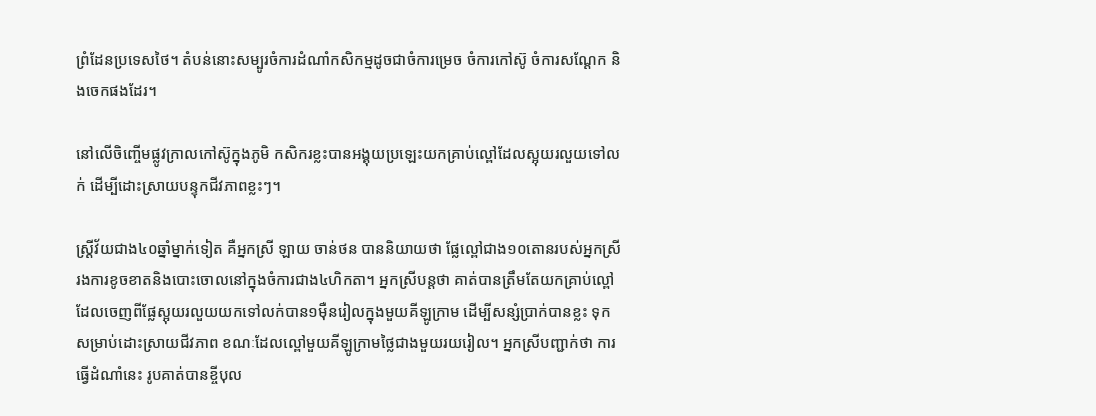ព្រំដែនប្រទេសថៃ។ តំបន់នោះសម្បូរចំការដំណាំកសិកម្មដូចជាចំការម្រេច ចំការកៅស៊ូ ចំការសណ្ដែក និងចេកផងដែរ។

នៅលើចិញ្ចើមផ្លូវក្រាលកៅស៊ូក្នុងភូមិ កសិករខ្លះបានអង្គុយប្រឡេះយកគ្រាប់ល្ពៅដែលស្អុយរលួយទៅលក់ ដើម្បីដោះស្រាយបន្ទុកជីវភាពខ្លះៗ។

ស្រ្ដីវ័យជាង៤០ឆ្នាំម្នាក់ទៀត គឺអ្នកស្រី ឡាយ ចាន់ថន បាននិយាយថា ផ្លែល្ពៅជាង១០តោនរបស់អ្នកស្រី រងការខូចខាតនិងបោះចោលនៅក្នុងចំការជាង៤ហិកតា។ អ្នកស្រីបន្តថា គាត់បានត្រឹមតែយកគ្រាប់ល្ពៅដែលចេញពីផ្លែស្អុយរលួយយកទៅលក់បាន១ម៉ឺនរៀលក្នុងមួយគីឡូក្រាម ដើម្បីសន្សំប្រាក់បានខ្លះ ទុកសម្រាប់ដោះស្រាយជីវភាព ខណៈដែលល្ពៅមួយគីឡូក្រាមថ្លៃជាងមួយរយរៀល។ អ្នកស្រីបញ្ជាក់ថា ការធ្វើដំណាំនេះ រូបគាត់បានខ្ចីបុល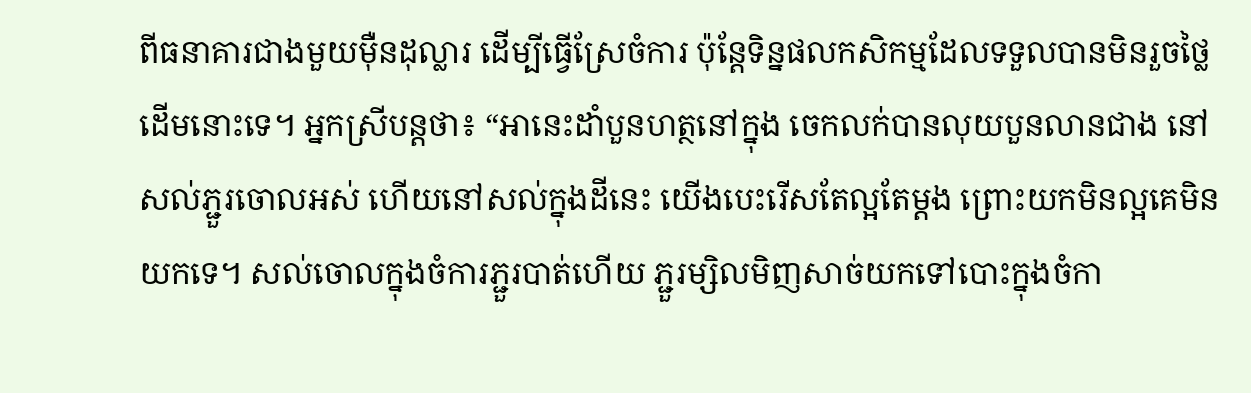ពីធនាគារជាងមួយម៉ឺនដុល្លារ ដើម្បីធ្វើស្រែចំការ ប៉ុន្ដែទិន្នផលកសិកម្មដែលទទួលបានមិនរួចថ្លៃដើមនោះទេ។ អ្នកស្រីបន្ដថា៖ “អានេះដាំបួនហត្ថនៅក្នុង ចេកលក់បានលុយបួនលានជាង នៅសល់ភ្ជួរចោលអស់ ហើយនៅសល់ក្នុងដីនេះ យើងបេះរើសតែល្អតែម្ដង ព្រោះយកមិនល្អគេមិនយកទេ។ សល់ចោលក្នុងចំការភ្ជួរបាត់ហើយ ភ្ជួរម្សិលមិញសាច់យកទៅបោះក្នុងចំកា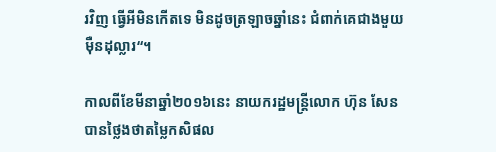រវិញ ធ្វើអីមិនកើតទេ មិនដូចត្រឡាចឆ្នាំនេះ ជំពាក់គេជាងមួយម៉ឺនដុល្លារ“។

កាលពីខែមីនាឆ្នាំ២០១៦នេះ នាយករដ្ឋមន្ដ្រីលោក ហ៊ុន សែន បានថ្លៃងថាតម្លៃកសិផល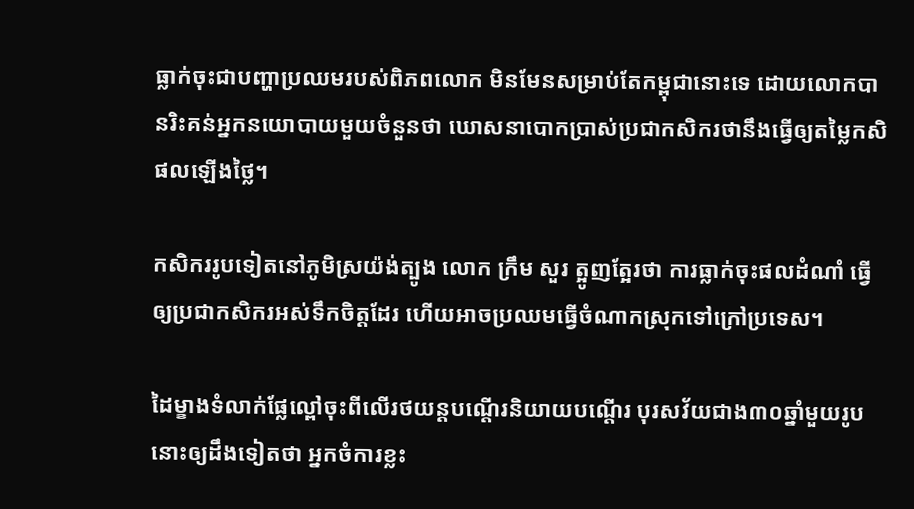ធ្លាក់ចុះជាបញ្ហាប្រឈមរបស់ពិភពលោក មិនមែនសម្រាប់តែកម្ពុជានោះទេ ដោយលោកបានរិះគន់អ្នកនយោបាយមួយចំនួនថា ឃោសនាបោកប្រាស់ប្រជាកសិករថានឹងធ្វើឲ្យតម្លៃកសិផលឡើងថ្លៃ។

កសិកររូបទៀតនៅភូមិស្រយ៉ង់ត្បូង លោក ក្រឹម សួរ ត្អូញត្អែរថា ការធ្លាក់ចុះផលដំណាំ ធ្វើឲ្យប្រជាកសិករអស់ទឹកចិត្ដដែរ ហើយអាចប្រឈមធ្វើចំណាកស្រុកទៅក្រៅប្រទេស។

ដៃម្ខាងទំលាក់ផ្លែល្ពៅចុះពីលើរថយន្ដបណ្តើរនិយាយបណ្តើរ បុរសវ័យជាង៣០ឆ្នាំមួយរូបនោះឲ្យដឹងទៀតថា អ្នកចំការខ្លះ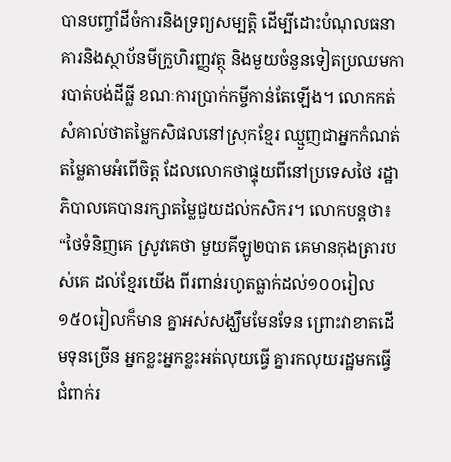បានបញ្ចាំដីចំការនិងទ្រព្យសម្បត្ដិ ដើម្បីដោះបំណុលធនាគារនិងស្ថាប័នមីក្រួហិរញ្ញវត្ថុ និងមួយចំនួនទៀតប្រឈមការបាត់បង់ដីធ្លី ខណៈការប្រាក់កម្ចីកាន់តែឡើង។ លោកកត់សំគាល់ថាតម្លៃកសិផលនៅស្រុកខ្មែរ ឈ្មួញជាអ្នកកំណត់តម្លៃតាមអំពើចិត្ត ដែលលោកថាផ្ទុយពីនៅប្រទេសថៃ រដ្ឋាភិបាលគេបានរក្សាតម្លៃជួយដល់កសិករ។ លោកបន្ដថា៖ “ថៃទំនិញគេ ស្រូវគេថា មួយគីឡូ២បាត គេមានកុងត្រារបស់គេ ដល់ខ្មែរយើង ពីរពាន់រហូតធ្លាក់ដល់១០០រៀល១៥០រៀលក៏មាន គ្នាអស់សង្ឃឹមមែនទែន ព្រោះវាខាតដើមទុនច្រើន អ្នកខ្លះអ្នកខ្លះអត់លុយធ្វើ គ្នារកលុយរដ្ឋមកធ្វើ ជំពាក់រ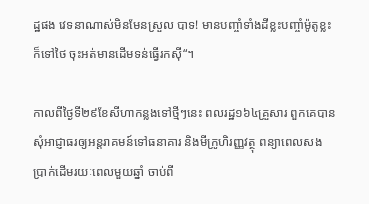ដ្ឋផង វេទនាណាស់មិនមែនស្រួល បាទ! មានបញ្ចាំទាំងដីខ្លះបញ្ចាំម៉ូតូខ្លះក៏ទៅថៃ ចុះអត់មានដើមទន់ធ្វើរកស៊ី“។

កាលពីថ្ងៃទី២៩ខែសីហាកន្លងទៅថ្មីៗនេះ ពលរដ្ឋ១៦៤គ្រួសារ ពួកគេបានសុំអាជ្ញាធរឲ្យអន្ដរាគមន៍ទៅធនាគារ និងមីក្រូហិរញ្ញវត្ថុ ពន្យាពេលសងប្រាក់ដើមរយៈពេលមួយឆ្នាំ ចាប់ពី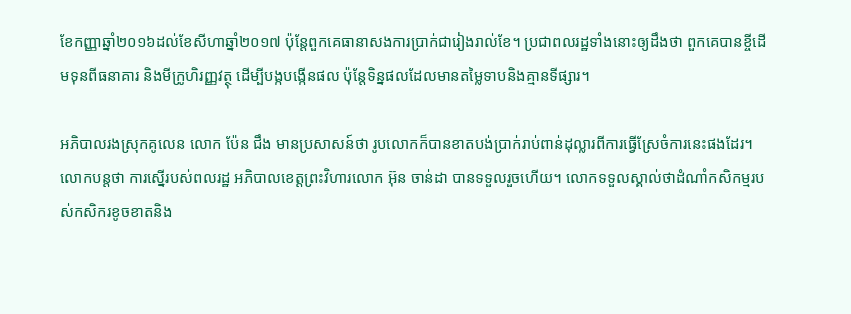ខែកញ្ញាឆ្នាំ២០១៦ដល់ខែសីហាឆ្នាំ២០១៧ ប៉ុន្ដែពួកគេធានាសងការប្រាក់ជារៀងរាល់ខែ។ ប្រជាពលរដ្ឋទាំងនោះឲ្យដឹងថា ពួកគេបានខ្ចីដើមទុនពីធនាគារ និងមីក្រូហិរញ្ញវត្ថុ ដើម្បីបង្កបង្កើនផល ប៉ុន្ដែទិន្នផលដែលមានតម្លៃទាបនិងគ្មានទីផ្សារ។

អភិបាលរងស្រុកគូលេន លោក ប៉ែន ជឹង មានប្រសាសន៍ថា រូបលោកក៏បានខាតបង់ប្រាក់រាប់ពាន់ដុល្លារពីការធ្វើស្រែចំការនេះផងដែរ។ លោកបន្ដថា ការស្នើរបស់ពលរដ្ឋ អភិបាលខេត្ដព្រះវិហារលោក អ៊ុន ចាន់ដា បានទទួលរួចហើយ។ លោកទទួលស្គាល់ថាដំណាំកសិកម្មរបស់កសិករខូចខាតនិង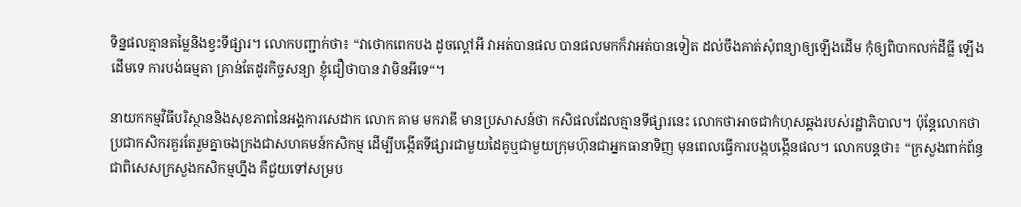ទិន្នផលគ្មានតម្លៃនិងខ្វះទីផ្សារ។ លោកបញ្ជាក់ថា៖ “វាថោកពេកបង ដូចល្ពៅអី វាអត់បានផល បានផលមកក៏វាអត់បានទៀត ដល់ចឹងគាត់សុំពន្យាឲ្យឡើងដើម កុំឲ្យពិបាកលក់ដីធ្លី ឡើងដើមទេ ការបង់ធម្មតា គ្រាន់តែដូរកិច្ចសន្យា ខ្ញុំជឿថាបាន វាមិនអីទេ“។

នាយកកម្មវិធីបរិស្ថាននិងសុខភាពនៃអង្គការសេដាក លោក គាម មករាឌី មានប្រសាសន៍ថា កសិផលដែលគ្មានទីផ្សារនេះ លោកថាអាចជាកំហុសឆ្គងរបស់រដ្ឋាភិបាល។ ប៉ុន្ដែលោកថា ប្រជាកសិករគួរតែរួមគ្នាចងក្រងជាសហគមន៍កសិកម្ម ដើម្បីបង្កើតទីផ្សារជាមួយដៃគូឬជាមួយក្រុមហ៊ុនជាអ្នកធានាទិញ មុនពេលធ្វើការបង្កបង្កើនផល។ លោកបន្ដថា៖ “ក្រសួងពាក់ព័ន្ធជាពិសេសក្រសួងកសិកម្មហ្នឹង គឺជួយទៅសម្រប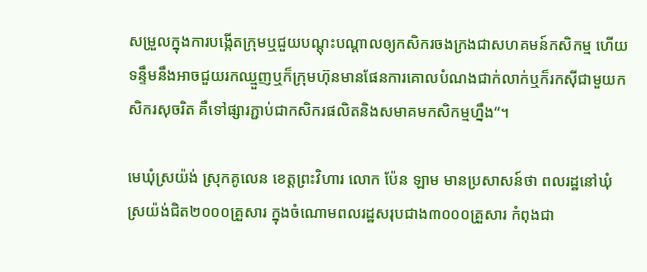សម្រួលក្នុងការបង្កើតក្រុមឬជួយបណ្ដុះបណ្ដាលឲ្យកសិករចងក្រងជាសហគមន៍កសិកម្ម ហើយទន្ទឹមនឹងអាចជួយរកឈ្មួញឬក៏ក្រុមហ៊ុនមានផែនការគោលបំណងជាក់លាក់ឬក៏រកស៊ីជាមួយកសិករសុចរិត គឺទៅផ្សារភ្ជាប់ជាកសិករផលិតនិងសមាគមកសិកម្មហ្នឹង“។

មេឃុំស្រយ៉ង់ ស្រុកគូលេន ខេត្ដព្រះវិហារ លោក ប៉ែន ឡាម មានប្រសាសន៍ថា ពលរដ្ឋនៅឃុំស្រយ៉ង់ជិត២០០០គ្រួសារ ក្នុងចំណោមពលរដ្ឋសរុបជាង៣០០០គ្រួសារ កំពុងជា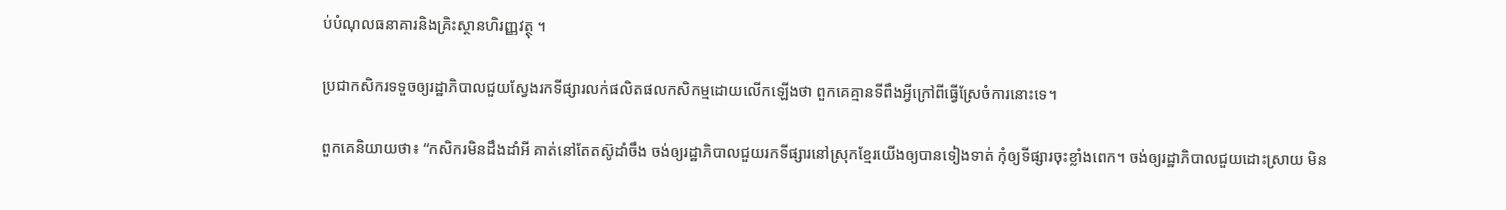ប់បំណុលធនាគារនិងគ្រិះស្ថានហិរញ្ញវត្ថុ ។

ប្រជាកសិករទទួចឲ្យរដ្ឋាភិបាលជួយស្វែងរកទីផ្សារលក់ផលិតផលកសិកម្មដោយលើកឡើងថា ពួកគេគ្មានទីពឹងអ្វីក្រៅពីធ្វើស្រែចំការនោះទេ។

ពួកគេនិយាយថា៖ “កសិករមិនដឹងដាំអី គាត់នៅតែតស៊ូដាំចឹង ចង់ឲ្យរដ្ឋាភិបាលជួយរកទីផ្សារនៅស្រុកខ្មែរយើងឲ្យបានទៀងទាត់ កុំឲ្យទីផ្សារចុះខ្លាំងពេក។ ចង់ឲ្យរដ្ឋាភិបាលជួយដោះស្រាយ មិន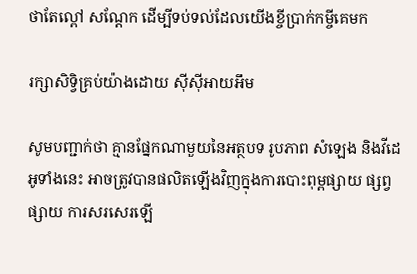ថាតែល្ពៅ សណ្ដែក ដើម្បីទប់ទល់ដែលយើងខ្ចីប្រាក់កម្ចីគេមក

រក្សាសិទ្វិគ្រប់យ៉ាងដោយ ស៊ីស៊ីអាយអឹម

សូមបញ្ជាក់ថា គ្មានផ្នែកណាមួយនៃអត្ថបទ រូបភាព សំឡេង និងវីដេអូទាំងនេះ អាចត្រូវបានផលិតឡើងវិញក្នុងការបោះពុម្ពផ្សាយ ផ្សព្វផ្សាយ ការសរសេរឡើ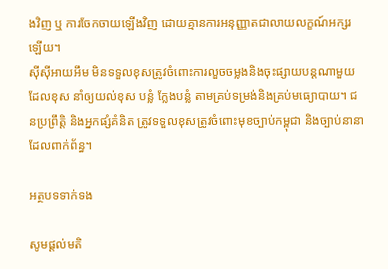ងវិញ ឬ ការចែកចាយឡើងវិញ ដោយគ្មានការអនុញ្ញាតជាលាយលក្ខណ៍អក្សរឡើយ។
ស៊ីស៊ីអាយអឹម មិនទទួលខុសត្រូវចំពោះការលួចចម្លងនិងចុះផ្សាយបន្តណាមួយ ដែលខុស នាំឲ្យយល់ខុស បន្លំ ក្លែងបន្លំ តាមគ្រប់ទម្រង់និងគ្រប់មធ្យោបាយ។ ជនប្រព្រឹត្តិ និងអ្នកផ្សំគំនិត ត្រូវទទួលខុសត្រូវចំពោះមុខច្បាប់កម្ពុជា និងច្បាប់នានាដែលពាក់ព័ន្ធ។

អត្ថបទទាក់ទង

សូមផ្ដល់មតិ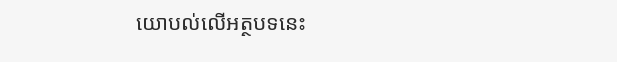យោបល់លើអត្ថបទនេះ